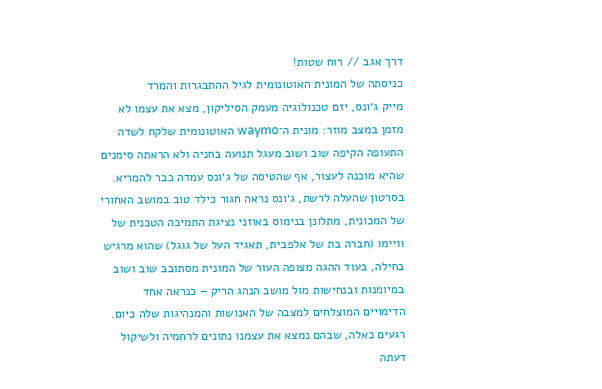דרך אגב // רוח שטות!
כניסתה של המונית האוטונומית לגיל ההתבגרות והמרד
מייק ג׳ונס, יזם טכנולוגיה מעמק הסיליקון, מצא את עצמו לא מזמן במצב מוזר: מונית ה־waymo האוטונומית שלקח לשדה התעופה הקיפה שוב ושוב מעגל תנועה בחניה ולא הראתה סימנים שהיא מוכנה לעצור, אף שהטיסה של ג׳ונס עמדה כבר להמריא.
בסרטון שהעלה לרשת, ג׳ונס נראה חגור כילד טוב במושב האחורי של המכונית, מתלונן בנימוס באוזני נציגת התמיכה הטכנית של וויימו (חברה בת של אלפבית, תאגיד העל של גוגל) שהוא מרגיש בחילה, בעוד ההגה מצופה העור של המונית מסתובב שוב ושוב במיומנות ובנחישות מול מושב הנהג הריק – כנראה אחד הדימויים המוצלחים למצבה של האנושות והמנהיגות שלה כיום.
רגעים כאלה, שבהם נמצא את עצמנו נתונים לרחמיה ולשיקול דעתה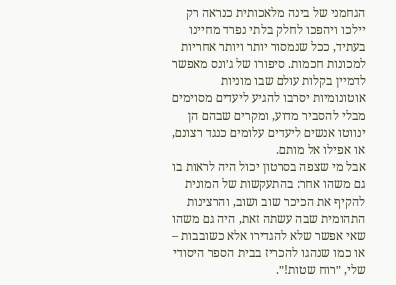הגחמני של בינה מלאכותית כנראה רק יילכו ויהפכו לחלק בלתי נפרד מחיינו בעתיד, ככל שנמסור יותר ויותר אחריות למכונות חכמות. סיפורו של ג׳ונס מאפשר לדמיין בקלות עולם שבו מוניות אוטונומיות יסרבו להגיע ליעדים מסוימים מבלי להסביר מדוע, ומקרים שבהם הן ינווטו אנשים ליעדים עלומים כנגד רצונם, או אפילו אל מותם.
אבל מי שצפה בסרטון יכול היה לראות בו גם משהו אחר: בהתעקשות של המונית להקיף את הכיכר שוב ושוב, והרצינות התהומית שבה עשתה זאת, היה גם משהו שאי אפשר שלא להגדירו אלא כשובבות – או כמו שנהגו להכריז בבית הספר היסודי שלי, ״רוח שטות!״.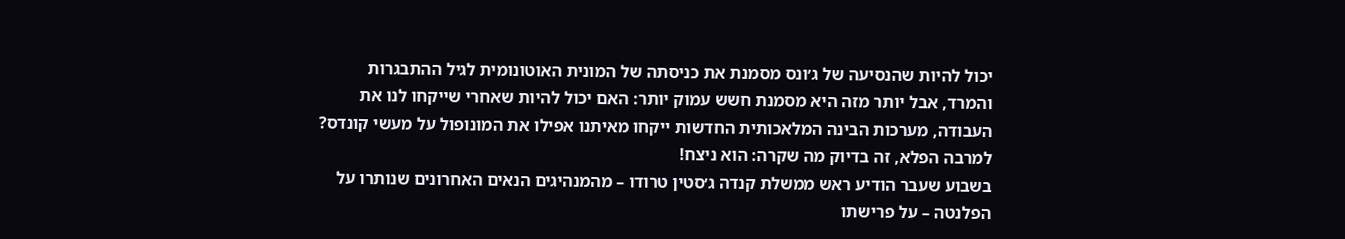יכול להיות שהנסיעה של ג׳ונס מסמנת את כניסתה של המונית האוטונומית לגיל ההתבגרות והמרד, אבל יותר מזה היא מסמנת חשש עמוק יותר: האם יכול להיות שאחרי שייקחו לנו את העבודה, מערכות הבינה המלאכותית החדשות ייקחו מאיתנו אפילו את המונופול על מעשי קונדס?
למרבה הפלא, זה בדיוק מה שקרה: הוא ניצח!
בשבוע שעבר הודיע ראש ממשלת קנדה ג׳סטין טרודו – מהמנהיגים הנאים האחרונים שנותרו על הפלנטה – על פרישתו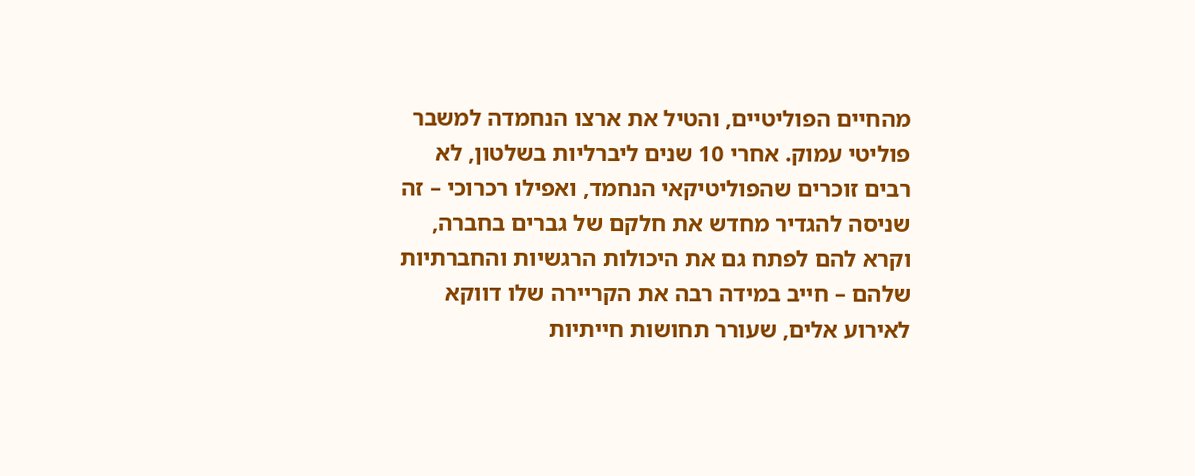מהחיים הפוליטיים, והטיל את ארצו הנחמדה למשבר פוליטי עמוק. אחרי 10 שנים ליברליות בשלטון, לא רבים זוכרים שהפוליטיקאי הנחמד, ואפילו רכרוכי – זה שניסה להגדיר מחדש את חלקם של גברים בחברה, וקרא להם לפתח גם את היכולות הרגשיות והחברתיות שלהם – חייב במידה רבה את הקריירה שלו דווקא לאירוע אלים, שעורר תחושות חייתיות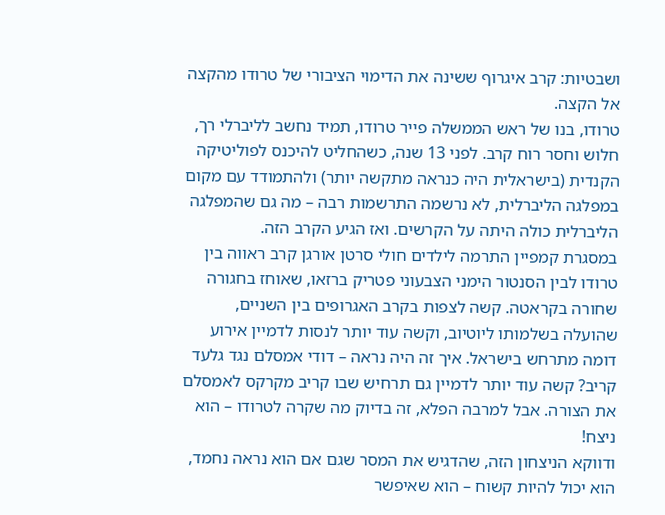ושבטיות: קרב איגרוף ששינה את הדימוי הציבורי של טרודו מהקצה אל הקצה.
טרודו, בנו של ראש הממשלה פייר טרודו, תמיד נחשב לליברלי רך, חלוש וחסר רוח קרב. לפני 13 שנה, כשהחליט להיכנס לפוליטיקה הקנדית (בישראלית היה כנראה מתקשה יותר) ולהתמודד עם מקום במפלגה הליברלית, לא נרשמה התרשמות רבה – מה גם שהמפלגה הליברלית כולה היתה על הקרשים. ואז הגיע הקרב הזה.
במסגרת קמפיין התרמה לילדים חולי סרטן אורגן קרב ראווה בין טרודו לבין הסנטור הימני הצבעוני פטריק ברזאו, שאוחז בחגורה שחורה בקראטה. קשה לצפות בקרב האגרופים בין השניים, שהועלה בשלמותו ליוטיוב, וקשה עוד יותר לנסות לדמיין אירוע דומה מתרחש בישראל. איך זה היה נראה – דודי אמסלם נגד גלעד קריב? קשה עוד יותר לדמיין גם תרחיש שבו קריב מקרקס לאמסלם את הצורה. אבל למרבה הפלא, זה בדיוק מה שקרה לטרודו – הוא ניצח!
ודווקא הניצחון הזה, שהדגיש את המסר שגם אם הוא נראה נחמד, הוא יכול להיות קשוח – הוא שאיפשר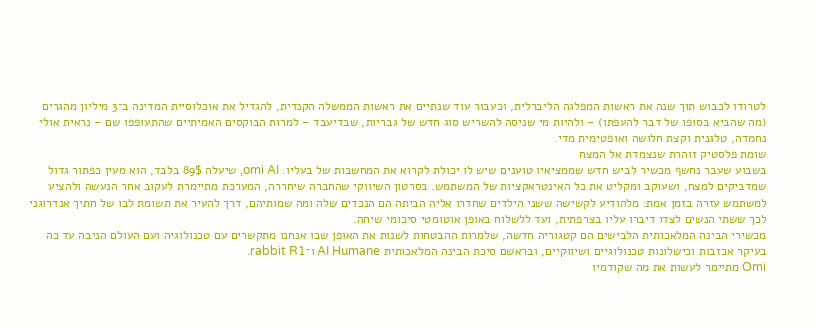לטרודו לכבוש תוך שנה את ראשות המפלגה הליברלית, וכעבור עוד שנתיים את ראשות הממשלה הקנדית, להגדיל את אוכלוסיית המדינה ב־3 מיליון מהגרים (מה שהביא בסופו של דבר להעפתו) – ולהיות מי שניסה להשריש סוג חדש של גבריות, שבדיעבד – למרות הבוקסים האמיתיים שהתעופפו שם – נראית אולי נחמדה, טלגנית וקצת חלושה ואופטימית מדי.
שומת פלסטיק זוהרת שנצמדת אל המצח
בשבוע שעבר נחשף מכשיר לביש חדש שממציאיו טוענים שיש לו יכולת לקרוא את המחשבות של בעליו. omi AI, שיעלה 89$ בלבד, הוא מעין כפתור גדול שמדביקים למצח, ושעוקב ומקליט את כל האינטראקציות של המשתמש. בסרטון השיווקי שהחברה שיחררה, המערכת מתיימרת לעקוב אחר הנעשה ולהציע למשתמש עזרה בזמן אמת: מלהודיע לקשישה ששני הילדים שחדרו אליה הביתה הם הנכדים שלה ומה שמותיהם, דרך להעיר את תשומת לבו של חתיך אנדרוגני לכך ששתי הנשים לצדו דיברו עליו בצרפתית, ועד ללשלוח באופן אוטומטי סיכומי שיחה.
מכשירי הבינה המלאכותית הלבישים הם קטגוריה חדשה, שלמרות ההבטחות לשנות את האופן שבו אנחנו מתקשרים עם טכנולוגיה ועם העולם הניבה עד כה בעיקר אכזבות וכישלונות טכנולוגיים ושיווקיים, ובראשם סיכת הבינה המלאכותית AI Humane ו־rabbit R1.
Omi מתיימר לעשות את מה שקודמיו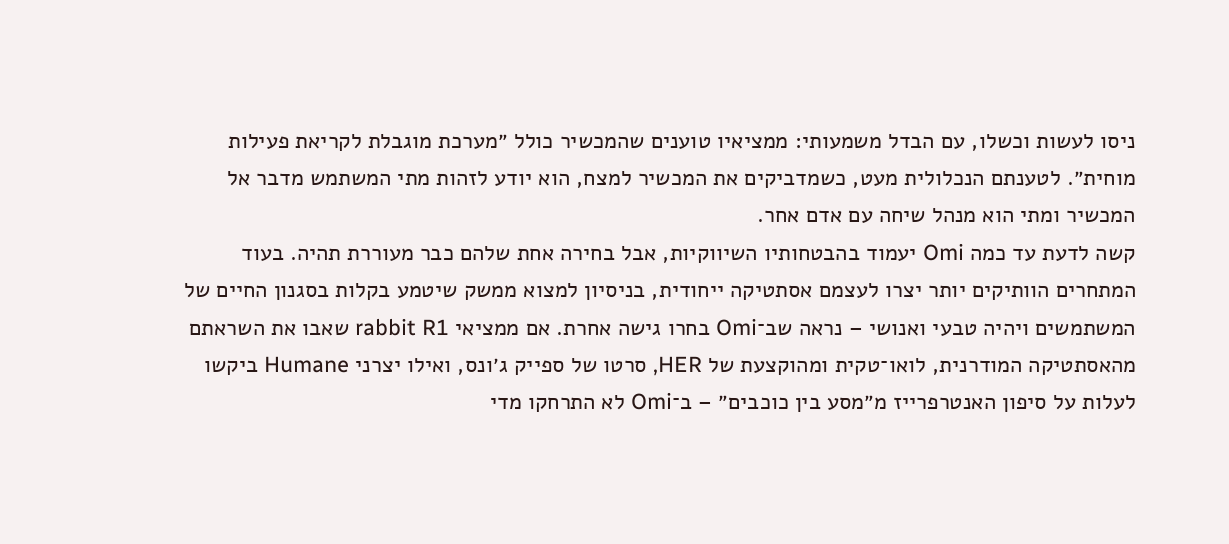ניסו לעשות וכשלו, עם הבדל משמעותי: ממציאיו טוענים שהמכשיר כולל ״מערכת מוגבלת לקריאת פעילות מוחית״. לטענתם הנכלולית מעט, כשמדביקים את המכשיר למצח, הוא יודע לזהות מתי המשתמש מדבר אל המכשיר ומתי הוא מנהל שיחה עם אדם אחר.
קשה לדעת עד כמה Omi יעמוד בהבטחותיו השיווקיות, אבל בחירה אחת שלהם כבר מעוררת תהיה. בעוד המתחרים הוותיקים יותר יצרו לעצמם אסתטיקה ייחודית, בניסיון למצוא ממשק שיטמע בקלות בסגנון החיים של המשתמשים ויהיה טבעי ואנושי – נראה שב־Omi בחרו גישה אחרת. אם ממציאי rabbit R1 שאבו את השראתם מהאסתטיקה המודרנית, לואו־טקית ומהוקצעת של HER, סרטו של ספייק ג׳ונס, ואילו יצרני Humane ביקשו לעלות על סיפון האנטרפרייז מ״מסע בין כוכבים״ – ב־Omi לא התרחקו מדי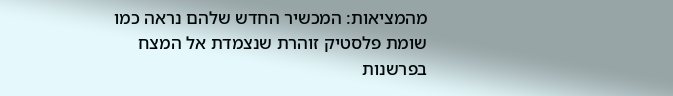מהמציאות: המכשיר החדש שלהם נראה כמו שומת פלסטיק זוהרת שנצמדת אל המצח בפרשנות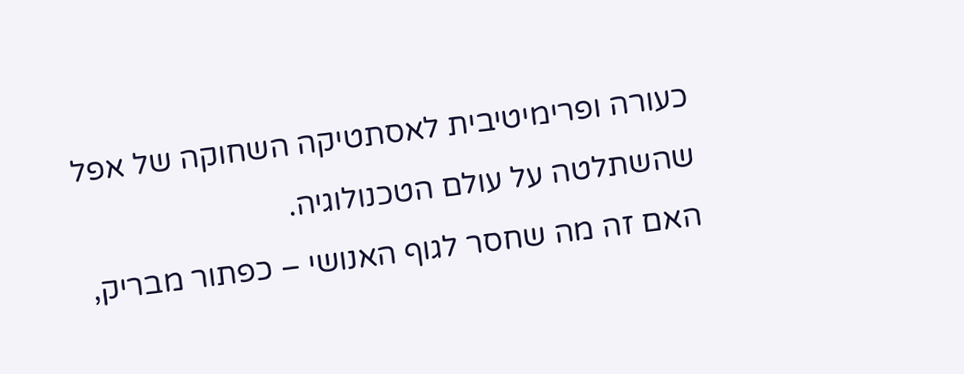כעורה ופרימיטיבית לאסתטיקה השחוקה של אפל שהשתלטה על עולם הטכנולוגיה.
האם זה מה שחסר לגוף האנושי – כפתור מבריק,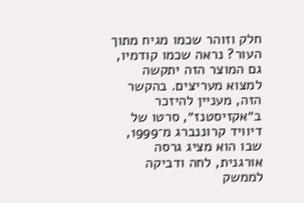חלק וזוהר שכמו מגיח מתוך העור? נראה שכמו קודמיו, גם המוצר הזה יתקשה למצוא מעריצים. בהקשר הזה, מעניין להיזכר ב״אקזיסטנז״, סרטו של דיוויד קרוננברג מ־1999, שבו הוא מציג גרסה אורגנית, לחה ודביקה לממשק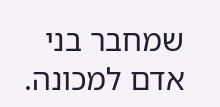שמחבר בני אדם למכונה.